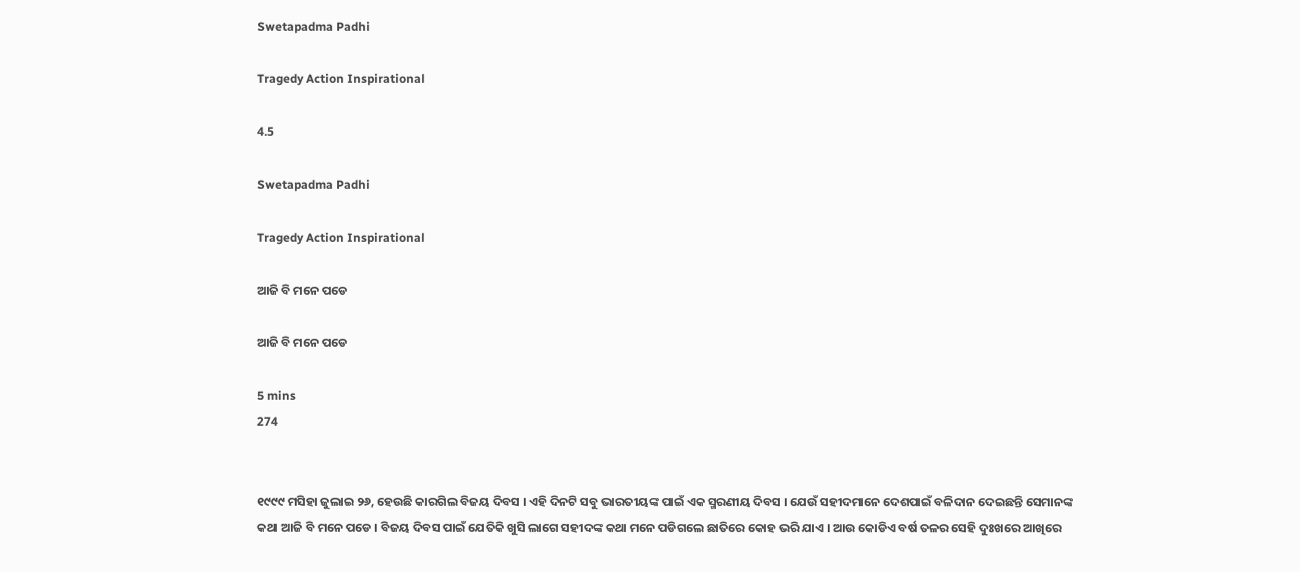Swetapadma Padhi

Tragedy Action Inspirational

4.5

Swetapadma Padhi

Tragedy Action Inspirational

ଆଜି ବି ମନେ ପଡେ

ଆଜି ବି ମନେ ପଡେ

5 mins
274


୧୯୯୯ ମସିହା ଜୁଲାଇ ୨୬, ହେଉଛି କାରଗିଲ ବିଜୟ ଦିବସ । ଏହି ଦିନଟି ସବୁ ଭାରତୀୟଙ୍କ ପାଇଁ ଏକ ସ୍ମରଣୀୟ ଦିବସ । ଯେଉଁ ସହୀଦମାନେ ଦେଶପାଇଁ ବଳିଦାନ ଦେଇଛନ୍ତି ସେମାନଙ୍କ କଥା ଆଜି ବି ମନେ ପଡେ । ବିଜୟ ଦିବସ ପାଇଁ ଯେତିକି ଖୁସି ଲାଗେ ସହୀଦଙ୍କ କଥା ମନେ ପଡିଗଲେ ଛାତିରେ କୋହ ଭରି ଯାଏ । ଆଉ କୋଡିଏ ବର୍ଷ ତଳର ସେହି ଦୁଃଖରେ ଆଖିରେ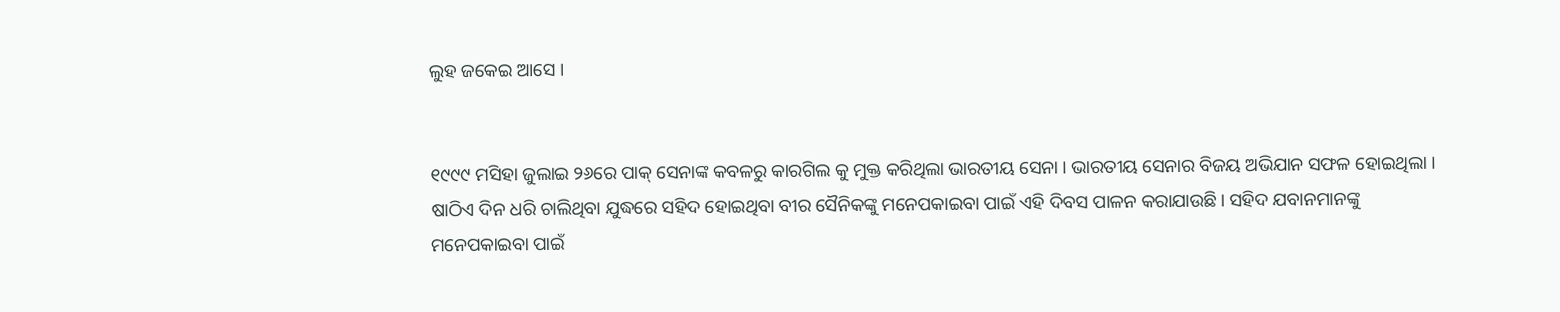ଲୁହ ଜକେଇ ଆସେ ।


୧୯୯୯ ମସିହା ଜୁଲାଇ ୨୬ରେ ପାକ୍ ସେନାଙ୍କ କବଳରୁ କାରଗିଲ କୁ ମୁକ୍ତ କରିଥିଲା ଭାରତୀୟ ସେନା । ଭାରତୀୟ ସେନାର ବିଜୟ ଅଭିଯାନ ସଫଳ ହୋଇଥିଲା । ଷାଠିଏ ଦିନ ଧରି ଚାଲିଥିବା ଯୁଦ୍ଧରେ ସହିଦ ହୋଇଥିବା ବୀର ସୈନିକଙ୍କୁ ମନେପକାଇବା ପାଇଁ ଏହି ଦିବସ ପାଳନ କରାଯାଉଛି। ସହିଦ ଯବାନମାନଙ୍କୁ ମନେପକାଇବା ପାଇଁ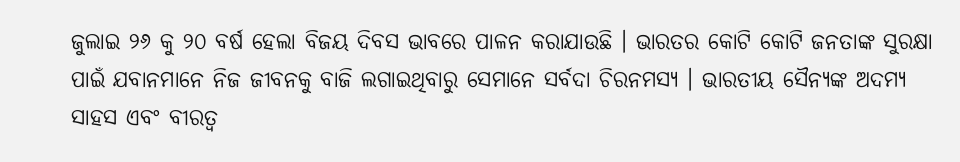ଜୁଲାଇ ୨୬ କୁ ୨୦ ବର୍ଷ ହେଲା ବିଜୟ ଦିବସ ଭାବରେ ପାଳନ କରାଯାଉଛି । ଭାରତର କୋଟି କୋଟି ଜନତାଙ୍କ ସୁରକ୍ଷା ପାଇଁ ଯବାନମାନେ ନିଜ ଜୀବନକୁ ବାଜି ଲଗାଇଥିବାରୁ ସେମାନେ ସର୍ବଦା ଚିରନମସ୍ୟ । ଭାରତୀୟ ସୈନ୍ୟଙ୍କ ଅଦମ୍ୟ ସାହସ ଏବଂ ବୀରତ୍ଵ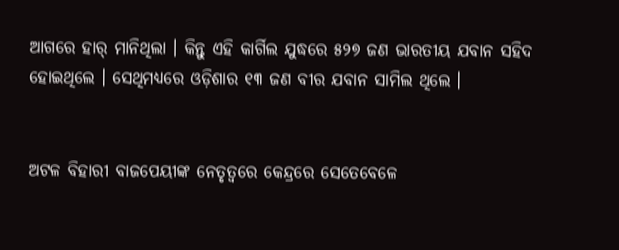ଆଗରେ ହାର୍ ମାନିଥିଲା । କିନ୍ତୁ ଏହି କାର୍ଗିଲ ଯୁଦ୍ଧରେ ୫୨୭ ଜଣ ଭାରତୀୟ ଯବାନ ସହିଦ ହୋଇଥିଲେ । ସେଥିମଧ୍ୟରେ ଓଡ଼ିଶାର ୧୩ ଜଣ ବୀର ଯବାନ ସାମିଲ ଥିଲେ ।


ଅଟଳ ବିହାରୀ ବାଜପେୟୀଙ୍କ ନେତୃତ୍ୱରେ କେନ୍ଦ୍ରରେ ସେତେବେଳେ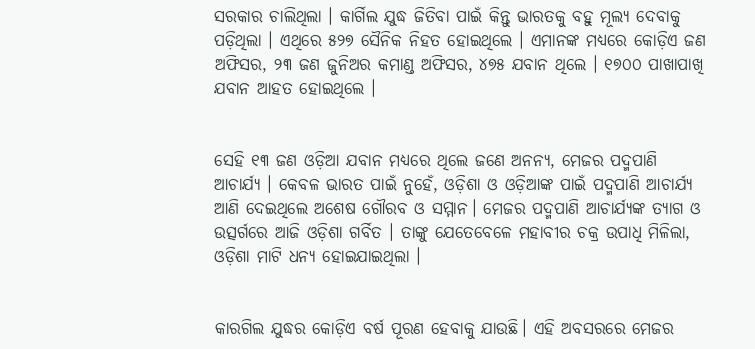ସରକାର ଚାଲିଥିଲା । କାର୍ଗିଲ ଯୁଦ୍ଧ ଜିତିବା ପାଇଁ କିନ୍ତୁ ଭାରତକୁ ବହୁ ମୂଲ୍ୟ ଦେବାକୁ ପଡ଼ିଥିଲା । ଏଥିରେ ୫୨୭ ସୈନିକ ନିହତ ହୋଇଥିଲେ । ଏମାନଙ୍କ ମଧ୍ୟରେ କୋଡ଼ିଏ ଜଣ ଅଫିସର, ୨୩ ଜଣ ଜୁନିଅର କମାଣ୍ଡ ଅଫିସର, ୪୭୫ ଯବାନ ଥିଲେ । ୧୭୦୦ ପାଖାପାଖି ଯବାନ ଆହତ ହୋଇଥିଲେ ।


ସେହି ୧୩ ଜଣ ଓଡ଼ିଆ ଯବାନ ମଧ୍ୟରେ ଥିଲେ ଜଣେ ଅନନ୍ୟ, ମେଜର ପଦ୍ମପାଣି ଆଚାର୍ଯ୍ୟ । କେବଳ ଭାରତ ପାଇଁ ନୁହେଁ, ଓଡ଼ିଶା ଓ ଓଡ଼ିଆଙ୍କ ପାଇଁ ପଦ୍ମପାଣି ଆଚାର୍ଯ୍ୟ ଆଣି ଦେଇଥିଲେ ଅଶେଷ ଗୌରବ ଓ ସମ୍ମାନ। ମେଜର ପଦ୍ମପାଣି ଆଚାର୍ଯ୍ୟଙ୍କ ତ୍ୟାଗ ଓ ଉତ୍ସର୍ଗରେ ଆଜି ଓଡ଼ିଶା ଗର୍ବିତ । ତାଙ୍କୁ ଯେତେବେଳେ ମହାବୀର ଚକ୍ର ଉପାଧି ମିଳିଲା, ଓଡ଼ିଶା ମାଟି ଧନ୍ୟ ହୋଇଯାଇଥିଲା ।


କାରଗିଲ ଯୁଦ୍ଧର କୋଡ଼ିଏ ବର୍ଷ ପୂରଣ ହେବାକୁ ଯାଉଛି। ଏହି ଅବସରରେ ମେଜର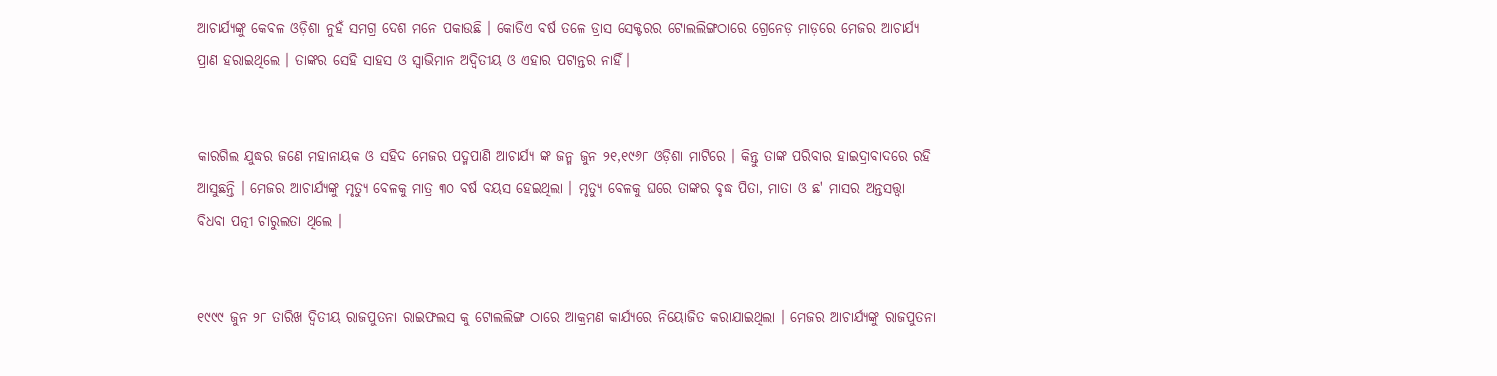ଆଚାର୍ଯ୍ୟଙ୍କୁ କେବଳ ଓଡ଼ିଶା ନୁହଁ ସମଗ୍ର ଦେଶ ମନେ ପକାଉଛି । କୋଡିଏ ବର୍ଷ ତଳେ ଡ୍ରାସ ସେକ୍ଟରର ଟୋଲଲିଙ୍ଗଠାରେ ଗ୍ରେନେଡ଼ ମାଡ଼ରେ ମେଜର ଆଚାର୍ଯ୍ୟ ପ୍ରାଣ ହରାଇଥିଲେ । ତାଙ୍କର ସେହି ସାହସ ଓ ସ୍ୱାଭିମାନ ଅଦ୍ଵିତୀୟ ଓ ଏହାର ପଟାନ୍ତର ନାହିଁ।


କାରଗିଲ ଯୁଦ୍ଧର ଜଣେ ମହାନାୟକ ଓ ସହିଦ ମେଜର ପଦ୍ମପାଣି ଆଚାର୍ଯ୍ୟ ଙ୍କ ଜନ୍ମ ଜୁନ ୨୧,୧୯୬୮ ଓଡ଼ିଶା ମାଟିରେ । କିନ୍ତୁ ତାଙ୍କ ପରିବାର ହାଇଦ୍ରାବାଦରେ ରହି ଆସୁଛନ୍ତି । ମେଜର ଆଚାର୍ଯ୍ୟଙ୍କୁ ମୃତ୍ୟୁ ବେଳକୁ ମାତ୍ର ୩୦ ବର୍ଷ ବୟସ ହେଇଥିଲା । ମୃତ୍ୟୁ ବେଳକୁ ଘରେ ତାଙ୍କର ବୃଦ୍ଧ ପିତା, ମାତା ଓ ଛ' ମାସର ଅନ୍ତସତ୍ତ୍ଵା ବିଧବା ପତ୍ନୀ ଚାରୁଲତା ଥିଲେ ।


୧୯୯୯ ଜୁନ ୨୮ ତାରିଖ ଦ୍ଵିତୀୟ ରାଜପୁତନା ରାଇଫଲସ କୁ ଟୋଲଲିଙ୍ଗ ଠାରେ ଆକ୍ରମଣ କାର୍ଯ୍ୟରେ ନିୟୋଜିତ କରାଯାଇଥିଲା । ମେଜର ଆଚାର୍ଯ୍ୟଙ୍କୁ ରାଜପୁତନା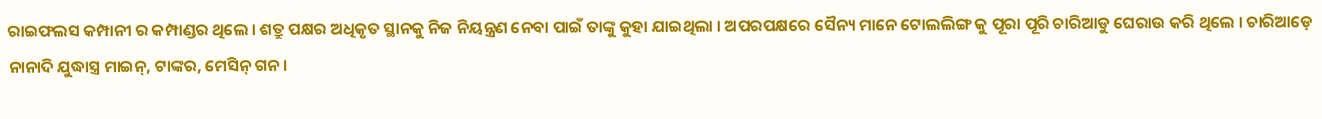ରାଇଫଲସ କମ୍ପାନୀ ର କମ୍ପାଣ୍ଡର ଥିଲେ । ଶତ୍ରୁ ପକ୍ଷର ଅଧିକୃତ ସ୍ଥାନକୁ ନିଜ ନିୟନ୍ତ୍ରଣ ନେବା ପାଇଁ ତାଙ୍କୁ କୁହା ଯାଇଥିଲା । ଅପରପକ୍ଷରେ ସୈନ୍ୟ ମାନେ ଟୋଲଲିଙ୍ଗ କୁ ପୂରା ପୂରି ଚାରିଆଡୁ ଘେରାଉ କରି ଥିଲେ । ଚାରିଆଡ଼େ ନାନାଦି ଯୁଦ୍ଧାସ୍ତ୍ର ମାଇନ୍, ଟାଙ୍କର, ମେସିନ୍ ଗନ ।‌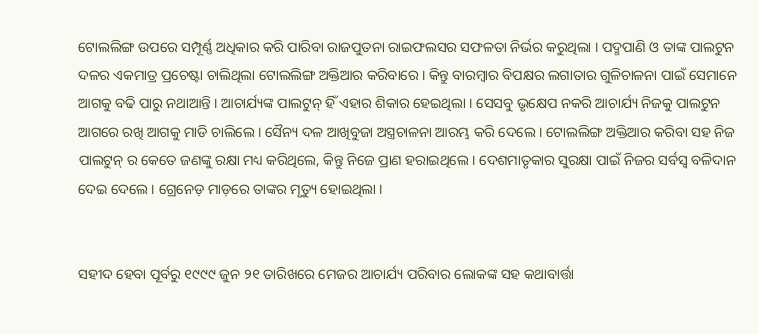ଟୋଲଲିଙ୍ଗ ଉପରେ ସମ୍ପୂର୍ଣ୍ଣ ଅଧିକାର କରି ପାରିବା ରାଜପୁତନା ରାଇଫଲସର ସଫଳତା ନିର୍ଭର କରୁଥିଲା । ପଦ୍ମପାଣି ଓ ତାଙ୍କ ପାଲଟୁନ ଦଳର ଏକମାତ୍ର ପ୍ରଚେଷ୍ଟା ଚାଲିଥିଲା ଟୋଲଲିଙ୍ଗ ଅକ୍ତିଆର କରିବାରେ । କିନ୍ତୁ ବାରମ୍ବାର ବିପକ୍ଷର ଲଗାତାର ଗୁଳିଚାଳନା ପାଇଁ ସେମାନେ ଆଗକୁ ବଢି ପାରୁ ନଥାଆନ୍ତି । ଆଚାର୍ଯ୍ୟଙ୍କ ପାଲଟୁନ୍ ହିଁ ଏହାର ଶିକାର ହେଇଥିଲା । ସେସବୁ ଭୃକ୍ଷେପ ନକରି ଆଚାର୍ଯ୍ୟ ନିଜକୁ ପାଲଟୁନ ଆଗରେ ରଖି ଆଗକୁ ମାଡି ଚାଲିଲେ । ସୈନ୍ୟ ଦଳ ଆଖିବୁଜା ଅସ୍ତ୍ରଚାଳନା ଆରମ୍ଭ କରି ଦେଲେ । ଟୋଲଲିଙ୍ଗ ଅକ୍ତିଆର କରିବା ସହ ନିଜ ପାଲଟୁନ୍ ର କେତେ ଜଣଙ୍କୁ ରକ୍ଷା ମଧ୍ୟ କରିଥିଲେ, କିନ୍ତୁ ନିଜେ ପ୍ରାଣ ହରାଇଥିଲେ । ଦେଶମାତୃକାର ସୁରକ୍ଷା ପାଇଁ ନିଜର ସର୍ବସ୍ବ ବଳିଦାନ ଦେଇ ଦେଲେ । ଗ୍ରେନେଡ଼ ମାଡ଼ରେ ତାଙ୍କର ମୃତ୍ୟୁ ହୋଇଥିଲା ।


ସହୀଦ ହେବା ପୂର୍ବରୁ ୧୯୯୯ ଜୁନ ୨୧ ତାରିଖରେ ମେଜର ଆଚାର୍ଯ୍ୟ ପରିବାର ଲୋକଙ୍କ ସହ କଥାବାର୍ତ୍ତା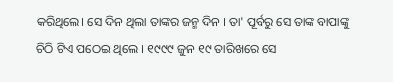କରିଥିଲେ। ସେ ଦିନ ଥିଲା ତାଙ୍କର ଜନ୍ମ ଦିନ । ତା' ପୂର୍ବରୁ ସେ ତାଙ୍କ ବାପାଙ୍କୁ ଚିଠି ଟିଏ ପଠେଇ ଥିଲେ । ୧୯୯୯ ଜୁନ ୧୯ ତାରିଖରେ ସେ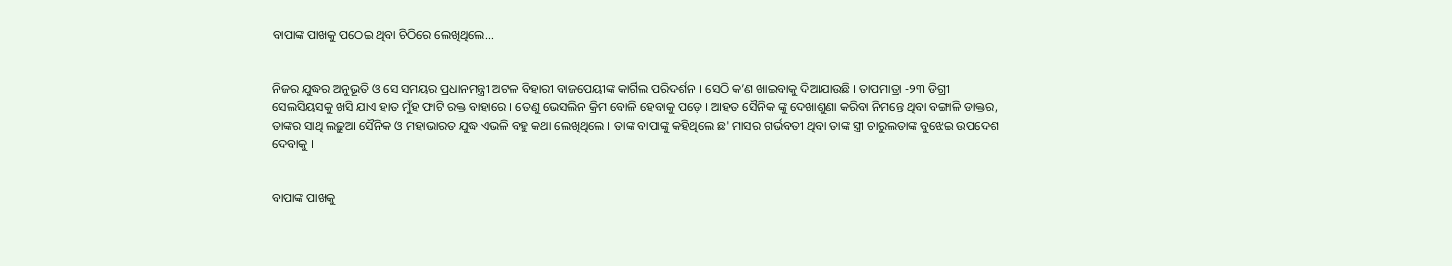ବାପାଙ୍କ ପାଖକୁ ପଠେଇ ଥିବା ଚିଠିରେ ଲେଖିଥିଲେ...


ନିଜର ଯୁଦ୍ଧର ଅନୁଭୂତି ଓ ସେ ସମୟର ପ୍ରଧାନମନ୍ତ୍ରୀ ଅଟଳ ବିହାରୀ ବାଜପେୟୀଙ୍କ କାର୍ଗିଲ ପରିଦର୍ଶନ । ସେଠି କ’ଣ ଖାଇବାକୁ ଦିଆଯାଉଛି । ତାପମାତ୍ରା -୨୩ ଡିଗ୍ରୀ ସେଲସିୟସକୁ ଖସି ଯାଏ ହାତ ମୁଁହ ଫାଟି ରକ୍ତ ବାହାରେ । ତେଣୁ ଭେସଲିନ କ୍ରିମ ବୋଳି ହେବାକୁ ପଡ଼େ । ଆହତ ସୈନିକ ଙ୍କୁ ଦେଖାଶୁଣା କରିବା ନିମନ୍ତେ ଥିବା ବଙ୍ଗାଳି ଡାକ୍ତର, ତାଙ୍କର ସାଥି ଲଢ଼ୁଆ ସୈନିକ ଓ ମହାଭାରତ ଯୁଦ୍ଧ ଏଭଳି ବହୁ କଥା ଲେଖିଥିଲେ । ତାଙ୍କ ବାପାଙ୍କୁ କହିଥିଲେ ଛ' ମାସର ଗର୍ଭବତୀ ଥିବା ତାଙ୍କ ସ୍ତ୍ରୀ ଚାରୁଲତାଙ୍କ ବୁଝେଇ ଉପଦେଶ ଦେବାକୁ ।


ବାପାଙ୍କ ପାଖକୁ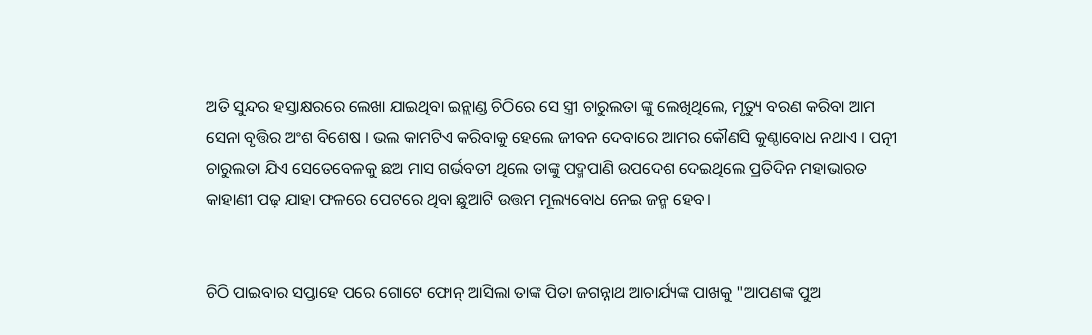ଅତି ସୁନ୍ଦର ହସ୍ତାକ୍ଷରରେ ଲେଖା ଯାଇଥିବା ଇନ୍ଲାଣ୍ଡ ଚିଠିରେ ସେ ସ୍ତ୍ରୀ ଚାରୁଲତା ଙ୍କୁ ଲେଖିଥିଲେ, ମୃତ୍ୟୁ ବରଣ କରିବା ଆମ ସେନା ବୃତ୍ତିର ଅଂଶ ବିଶେଷ । ଭଲ କାମଟିଏ କରିବାକୁ ହେଲେ ଜୀବନ ଦେବାରେ ଆମର କୌଣସି କୁଣ୍ଠାବୋଧ ନଥାଏ । ପତ୍ନୀ ଚାରୁଲତା ଯିଏ ସେତେବେଳକୁ ଛଅ ମାସ ଗର୍ଭବତୀ ଥିଲେ ତାଙ୍କୁ ପଦ୍ମପାଣି ଉପଦେଶ ଦେଇଥିଲେ ପ୍ରତିଦିନ ମହାଭାରତ କାହାଣୀ ପଢ଼ ଯାହା ଫଳରେ ପେଟରେ ଥିବା ଛୁଆଟି ଉତ୍ତମ ମୂଲ୍ୟବୋଧ ନେଇ ଜନ୍ମ ହେବ।


ଚିଠି ପାଇବାର ସପ୍ତାହେ ପରେ ଗୋଟେ ଫୋନ୍ ଆସିଲା ତାଙ୍କ ପିତା ଜଗନ୍ନାଥ ଆଚାର୍ଯ୍ୟଙ୍କ ପାଖକୁ "ଆପଣଙ୍କ ପୁଅ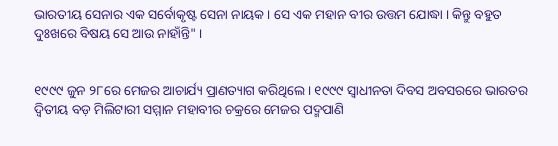ଭାରତୀୟ ସେନାର ଏକ ସର୍ବୋକୃଷ୍ଟ ସେନା ନାୟକ । ସେ ଏକ ମହାନ ବୀର ଉତ୍ତମ ଯୋଦ୍ଧା । କିନ୍ତୁ ବହୁତ ଦୁଃଖରେ ବିଷୟ ସେ ଆଉ ନାହାଁନ୍ତି" ।


୧୯୯୯ ଜୁନ ୨୮ରେ ମେଜର ଆଚାର୍ଯ୍ୟ ପ୍ରାଣତ୍ୟାଗ କରିଥିଲେ । ୧୯୯୯ ସ୍ୱାଧୀନତା ଦିବସ ଅବସରରେ ଭାରତର ଦ୍ୱିତୀୟ ବଡ଼ ମିଲିଟାରୀ ସମ୍ମାନ ମହାବୀର ଚକ୍ରରେ ମେଜର ପଦ୍ମପାଣି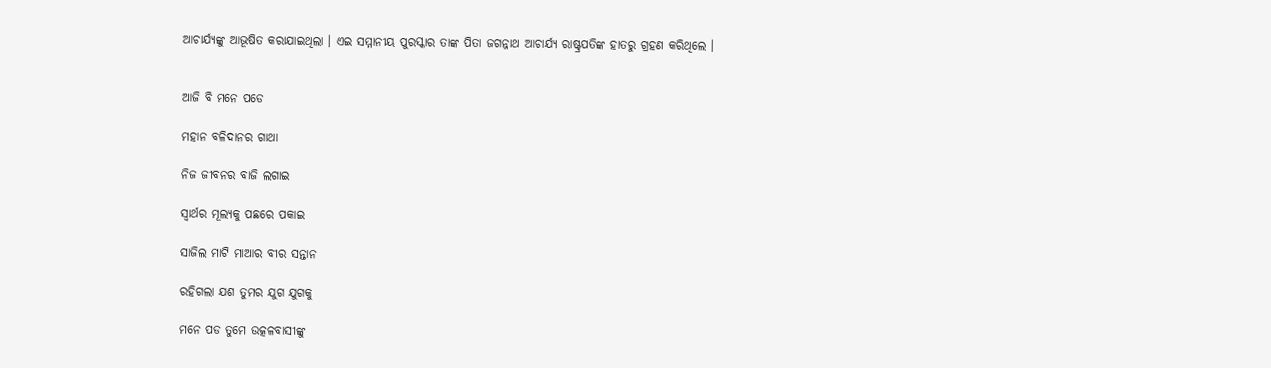ଆଚାର୍ଯ୍ୟଙ୍କୁ ଆଭୂଷିତ କରାଯାଇଥିଲା । ଏଇ ସମ୍ମାନୀୟ ପୁରସ୍କାର ତାଙ୍କ ପିତା ଜଗନ୍ନାଥ ଆଚାର୍ଯ୍ୟ ରାଷ୍ଟ୍ରପତିଙ୍କ ହାତରୁ ଗ୍ରହଣ କରିଥିଲେ ।


ଆଜି ବି ମନେ ପଡେ

ମହାନ ବଳିଦାନର ଗାଥା

ନିଜ ଜୀବନର ବାଜି ଲଗାଇ

ସ୍ଵାର୍ଥର ମୂଲ୍ୟକୁ ପଛରେ ପକାଇ

ସାଜିଲ ମାଟି ମାଆର ବୀର ସନ୍ତାନ

ରହିଗଲା ଯଶ ତୁମର ଯୁଗ ଯୁଗକୁ

ମନେ ପଡ ତୁମେ ଉତ୍କଳବାସୀଙ୍କୁ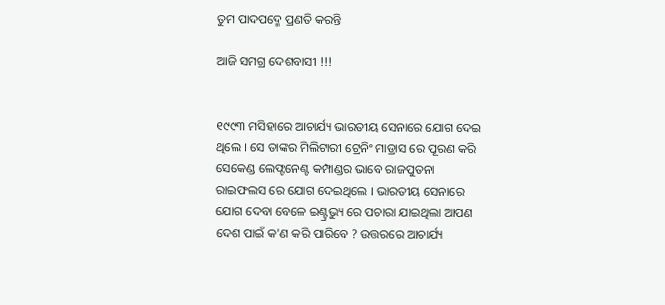ତୁମ ପାଦପଦ୍ମେ ପ୍ରଣତି କରନ୍ତି

ଆଜି ସମଗ୍ର ଦେଶବାସୀ !!!


୧୯୯୩ ମସିହାରେ ଆଚାର୍ଯ୍ୟ ଭାରତୀୟ ସେନାରେ ଯୋଗ ଦେଇ ଥିଲେ । ସେ ତାଙ୍କର ମିଲିଟାରୀ ଟ୍ରେନିଂ ମାଡ୍ରାସ ରେ ପୂରଣ କରି ସେକେଣ୍ଡ ଲେଫ୍ଟନେଣ୍ଟ କମ୍ପାଣ୍ଡର ଭାବେ ରାଜପୁତନା ରାଇଫଲସ ରେ ଯୋଗ ଦେଇଥିଲେ । ଭାରତୀୟ ସେନାରେ ଯୋଗ ଦେବା ବେଳେ ଇଣ୍ଟ୍ରଭ୍ୟୁ ରେ ପଚାରା ଯାଇଥିଲା ଆପଣ ଦେଶ ପାଇଁ କ'ଣ କରି ପାରିବେ ? ଉତ୍ତରରେ ଆଚାର୍ଯ୍ୟ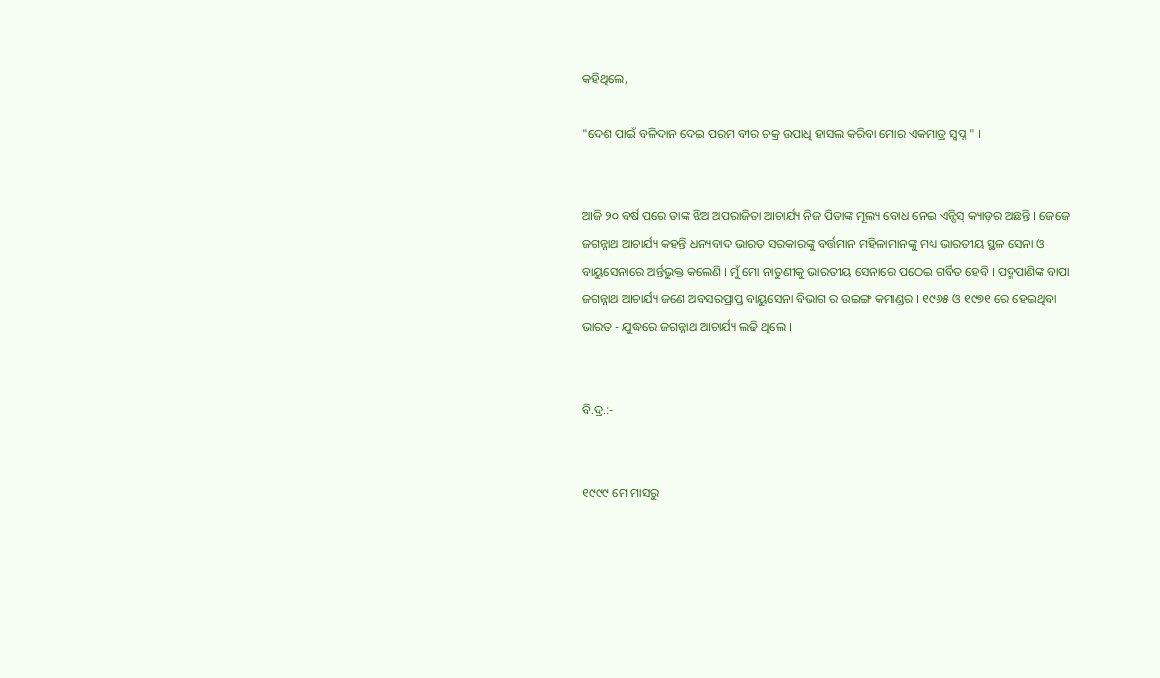କହିଥିଲେ,

"ଦେଶ ପାଇଁ ବଳିଦାନ ଦେଇ ପରମ ବୀର ଚକ୍ର ଉପାଧି ହାସଲ କରିବା ମୋର ଏକମାତ୍ର ସ୍ଵପ୍ନ " ।


ଆଜି ୨୦ ବର୍ଷ ପରେ ତାଙ୍କ ଝିଅ ଅପରାଜିତା ଆଚାର୍ଯ୍ୟ ନିଜ ପିତାଙ୍କ ମୂଲ୍ୟ ବୋଧ ନେଇ ଏନ୍ସିସ୍ କ୍ୟାଡ଼ର ଅଛନ୍ତି । ଜେଜେ ଜଗନ୍ନାଥ ଆଚାର୍ଯ୍ୟ କହନ୍ତି ଧନ୍ୟବାଦ ଭାରତ ସରକାରଙ୍କୁ ବର୍ତ୍ତମାନ ମହିଳାମାନଙ୍କୁ ମଧ୍ୟ ଭାରତୀୟ ସ୍ଥଳ ସେନା ଓ ବାୟୁସେନାରେ ଅର୍ନ୍ତଭୁକ୍ତ କଲେଣି । ମୁଁ ମୋ ନାତୁଣୀକୁ ଭାରତୀୟ ସେନାରେ ପଠେଇ ଗର୍ବିତ ହେବି । ପଦ୍ମପାଣିଙ୍କ ବାପା ଜଗନ୍ନାଥ ଆଚାର୍ଯ୍ୟ ଜଣେ ଅବସରପ୍ରାପ୍ତ ବାୟୁସେନା ବିଭାଗ ର ଉଇଙ୍ଗ କମାଣ୍ଡର । ୧୯୬୫ ଓ ୧୯୭୧ ରେ ହେଇଥିବା ଭାରତ - ଯୁଦ୍ଧରେ ଜଗନ୍ନାଥ ଆଚାର୍ଯ୍ୟ ଲଢି ଥିଲେ ।


ବି.ଦ୍ର.:-


୧୯୯୯ ମେ ମାସରୁ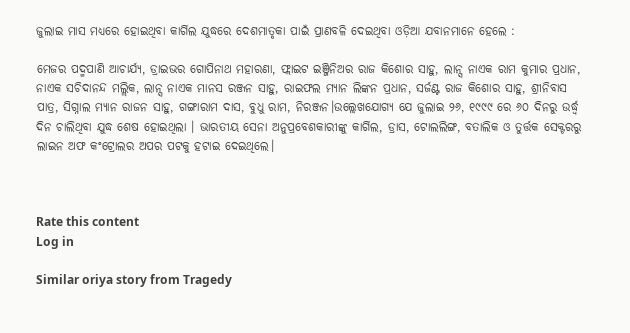ଜୁଲାଇ ମାସ ମଧ୍ୟରେ ହୋଇଥିବା କାର୍ଗିଲ ଯୁଦ୍ଧରେ ଦେଶମାତୃକା ପାଇଁ ପ୍ରାଣବଳି ଦେଇଥିବା ଓଡ଼ିଆ ଯବାନମାନେ ହେଲେ :

ମେଜର ପଦ୍ମପାଣି ଆଚାର୍ଯ୍ୟ, ଡ୍ରାଇଭର ଗୋପିନାଥ ମହାରଣା, ଫ୍ଲାଇଟ ଇଞ୍ଜିନିଅର ରାଜ କିଶୋର ସାହୁ, ଲାନ୍ସ ନାଏକ ରାମ କୁମାର ପ୍ରଧାନ, ନାଏକ ସଚିଦାନନ୍ଦ ମଲ୍ଲିକ, ଲାନ୍ସ ନାଏକ ମାନସ ରଞ୍ଜନ ସାହୁ, ରାଇଫଲ ମ୍ୟାନ ଲିଙ୍କନ ପ୍ରଧାନ, ସର୍ଜଣ୍ଟ ରାଜ କିଶୋର ସାହୁ, ଶ୍ରୀନିବାସ ପାତ୍ର, ସିଗ୍ନାଲ ମ୍ୟାନ ରାଜନ ସାହୁ, ଗଙ୍ଗାରାମ ଦାସ, ବୁଧୁ ରାମ, ନିରଞ୍ଜନ।ଉଲ୍ଲେଖଯୋଗ୍ୟ ଯେ ଜୁଲାଇ ୨୬, ୧୯୯୯ ରେ ୬୦ ଦିନରୁ ଉର୍ଦ୍ଧ୍ବ ଦିନ ଚାଲିଥିବା ଯୁଦ୍ଧ ଶେଷ ହୋଇଥିଲା । ଭାରତୀୟ ସେନା ଅନୁପ୍ରବେଶକାରୀଙ୍କୁ କାର୍ଗିଲ, ଡ୍ରାସ, ଟୋଲଲିଙ୍ଗ, ବତାଲିକ ଓ ତୁର୍ତ୍ତକ ସେକ୍ଟରରୁ ଲାଇନ ଅଫ କଂଟ୍ରୋଲର ଅପର ପଟକୁ ହଟାଇ ଦେଇଥିଲେ।



Rate this content
Log in

Similar oriya story from Tragedy